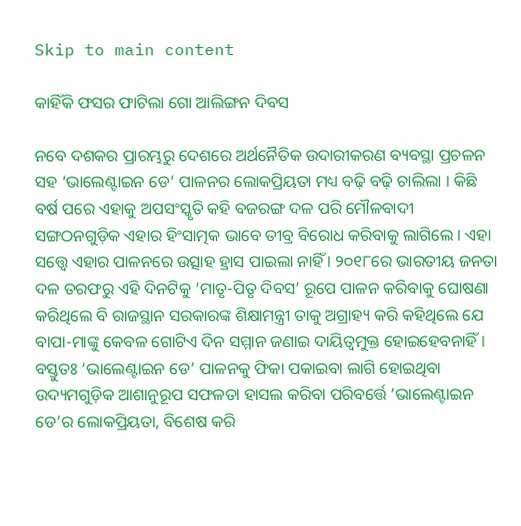Skip to main content

କାହିଁକି ଫସର ଫାଟିଲା ଗୋ ଆଲିଙ୍ଗନ ଦିବସ

ନବେ ଦଶକର ପ୍ରାରମ୍ଭରୁ ଦେଶରେ ଅର୍ଥନୈତିକ ଉଦାରୀକରଣ ବ୍ୟବସ୍ଥା ପ୍ରଚଳନ ସହ ‘ଭାଲେଣ୍ଟାଇନ ଡେ’ ପାଳନର ଲୋକପ୍ରିୟତା ମଧ୍ୟ ବଢ଼ି ବଢ଼ି ଚାଲିଲା । କିଛି ବର୍ଷ ପରେ ଏହାକୁ ଅପସଂସ୍କୃତି କହି ବଜରଙ୍ଗ ଦଳ ପରି ମୌଳବାଦୀ ସଙ୍ଗଠନଗୁଡ଼ିକ ଏହାର ହିଂସାତ୍ମକ ଭାବେ ତୀବ୍ର ବିରୋଧ କରିବାକୁ ଲାଗିଲେ । ଏହା ସତ୍ତ୍ୱେ ଏହାର ପାଳନରେ ଉତ୍ସାହ ହ୍ରାସ ପାଇଲା ନାହିଁ । ୨୦୧୮ରେ ଭାରତୀୟ ଜନତା ଦଳ ତରଫରୁ ଏହି ଦିନଟିକୁ ‘ମାତୃ-ପିତୃ ଦିବସ’ ରୂପେ ପାଳନ କରିବାକୁ ଘୋଷଣା କରିଥିଲେ ବି ରାଜସ୍ଥାନ ସରକାରଙ୍କ ଶିକ୍ଷାମନ୍ତ୍ରୀ ତାକୁ ଅଗ୍ରାହ୍ୟ କରି କହିଥିଲେ ଯେ ବାପା-ମାଙ୍କୁ କେବଳ ଗୋଟିଏ ଦିନ ସମ୍ମାନ ଜଣାଇ ଦାୟିତ୍ୱମୁକ୍ତ ହୋଇହେବନାହିଁ । ବସ୍ତୁତଃ ‘ଭାଲେଣ୍ଟାଇନ ଡେ’ ପାଳନକୁ ଫିକା ପକାଇବା ଲାଗି ହୋଇଥିବା ଉଦ୍ୟମଗୁଡ଼ିକ ଆଶାନୁରୂପ ସଫଳତା ହାସଲ କରିବା ପରିବର୍ତ୍ତେ ‘ଭାଲେଣ୍ଟାଇନ ଡେ’ର ଲୋକପ୍ରିୟତା, ବିଶେଷ କରି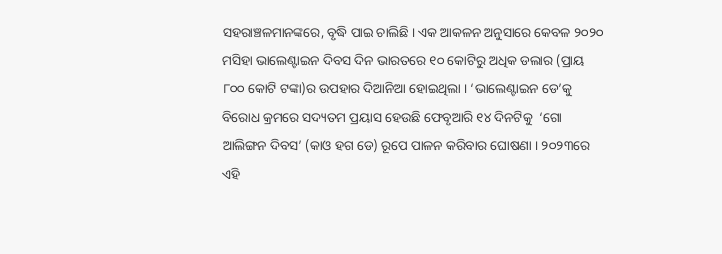ସହରାଞ୍ଚଳମାନଙ୍କରେ, ବୃଦ୍ଧି ପାଇ ଚାଲିଛି । ଏକ ଆକଳନ ଅନୁସାରେ କେବଳ ୨୦୨୦ ମସିହା ଭାଲେଣ୍ଟାଇନ ଦିବସ ଦିନ ଭାରତରେ ୧୦ କୋଟିରୁ ଅଧିକ ଡଲାର (ପ୍ରାୟ ୮୦୦ କୋଟି ଟଙ୍କା)ର ଉପହାର ଦିଆନିଆ ହୋଇଥିଲା । ‘ଭାଲେଣ୍ଟାଇନ ଡେ’କୁ ବିରୋଧ କ୍ରମରେ ସଦ୍ୟତମ ପ୍ରୟାସ ହେଉଛି ଫେବୃଆରି ୧୪ ଦିନଟିକୁ  ‘ଗୋ ଆଲିଙ୍ଗନ ଦିବସ’ (କାଓ ହଗ ଡେ) ରୂପେ ପାଳନ କରିବାର ଘୋଷଣା । ୨୦୨୩ରେ ଏହି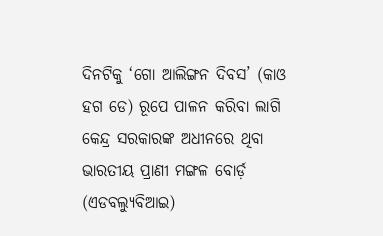ଦିନଟିକୁ ‘ଗୋ ଆଲିଙ୍ଗନ ଦିବସ’ (କାଓ ହଗ ଡେ) ରୂପେ ପାଳନ କରିବା ଲାଗି କେନ୍ଦ୍ର ସରକାରଙ୍କ ଅଧୀନରେ ଥିବା ଭାରତୀୟ ପ୍ରାଣୀ ମଙ୍ଗଳ ବୋର୍ଡ଼ (ଏଡବଲ୍ୟୁବିଆଇ)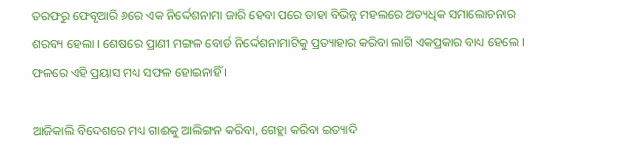ତରଫରୁ ଫେବୃଆରି ୬ରେ ଏକ ନିର୍ଦ୍ଦେଶନାମା ଜାରି ହେବା ପରେ ତାହା ବିଭିନ୍ନ ମହଲରେ ଅତ୍ୟଧିକ ସମାଲୋଚନାର ଶରବ୍ୟ ହେଲା । ଶେଷରେ ପ୍ରାଣୀ ମଙ୍ଗଳ ବୋର୍ଡ ନିର୍ଦ୍ଦେଶନାମାଟିକୁ ପ୍ରତ୍ୟାହାର କରିବା ଲାଗି ଏକପ୍ରକାର ବାଧ୍ୟ ହେଲେ । ଫଳରେ ଏହି ପ୍ରୟାସ ମଧ୍ୟ ସଫଳ ହୋଇନାହିଁ ।

ଆଜିକାଲି ବିଦେଶରେ ମଧ୍ୟ ଗାଈକୁ ଆଲିଙ୍ଗନ କରିବା, ଗେହ୍ଲା କରିବା ଇତ୍ୟାଦି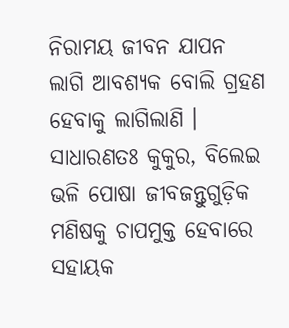ନିରାମୟ ଜୀବନ ଯାପନ ଲାଗି ଆବଶ୍ୟକ ବୋଲି ଗ୍ରହଣ ହେବାକୁ ଲାଗିଲାଣି । ସାଧାରଣତଃ କୁକୁର, ବିଲେଇ ଭଳି ପୋଷା ଜୀବଜନ୍ତୁଗୁଡ଼ିକ ମଣିଷକୁ ଚାପମୁକ୍ତ ହେବାରେ ସହାୟକ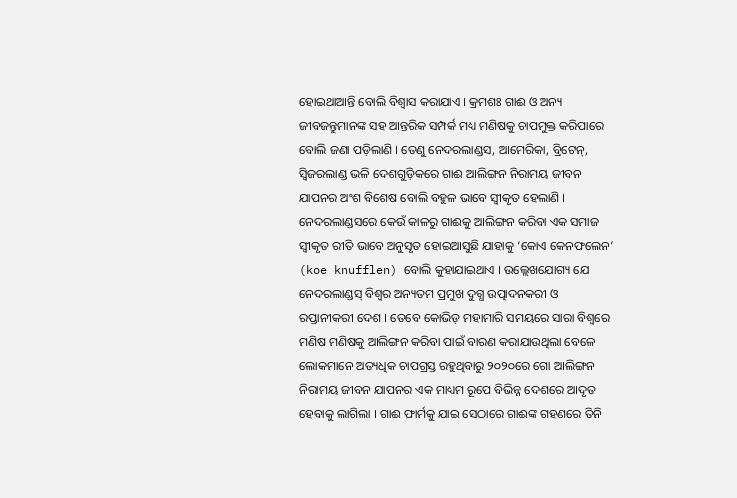ହୋଇଥାଆନ୍ତି ବୋଲି ବିଶ୍ୱାସ କରାଯାଏ । କ୍ରମଶଃ ଗାଈ ଓ ଅନ୍ୟ ଜୀବଜନ୍ତୁମାନଙ୍କ ସହ ଆନ୍ତରିକ ସମ୍ପର୍କ ମଧ୍ୟ ମଣିଷକୁ ଚାପମୁକ୍ତ କରିପାରେ ବୋଲି ଜଣା ପଡ଼ିଲାଣି । ତେଣୁ ନେଦରଲାଣ୍ଡସ, ଆମେରିକା, ବ୍ରିଟେନ୍, ସ୍ୱିଜରଲାଣ୍ଡ ଭଳି ଦେଶଗୁଡ଼ିକରେ ଗାଈ ଆଲିଙ୍ଗନ ନିରାମୟ ଜୀବନ ଯାପନର ଅଂଶ ବିଶେଷ ବୋଲି ବହୁଳ ଭାବେ ସ୍ୱୀକୃତ ହେଲାଣି । ନେଦରଲାଣ୍ଡସରେ କେଉଁ କାଳରୁ ଗାଈକୁ ଆଲିଙ୍ଗନ କରିବା ଏକ ସମାଜ ସ୍ୱୀକୃତ ରୀତି ଭାବେ ଅନୁସୃତ ହୋଇଆସୁଛି ଯାହାକୁ ‘କୋଏ କେନଫଲେନ’ (koe knufflen) ବୋଲି କୁହାଯାଇଥାଏ । ଉଲ୍ଲେଖଯୋଗ୍ୟ ଯେ ନେଦରଲାଣ୍ଡସ୍ ବିଶ୍ୱର ଅନ୍ୟତମ ପ୍ରମୁଖ ଦୁଗ୍ଧ ଉତ୍ପାଦନକରୀ ଓ ରପ୍ତାନୀକରୀ ଦେଶ । ତେବେ କୋଭିଡ଼ ମହାମାରି ସମୟରେ ସାରା ବିଶ୍ୱରେ ମଣିଷ ମଣିଷକୁ ଆଲିଙ୍ଗନ କରିବା ପାଇଁ ବାରଣ କରାଯାଉଥିଲା ବେଳେ ଲୋକମାନେ ଅତ୍ୟଧିକ ଚାପଗ୍ରସ୍ତ ରହୁଥିବାରୁ ୨୦୨୦ରେ ଗୋ ଆଲିଙ୍ଗନ ନିରାମୟ ଜୀବନ ଯାପନର ଏକ ମାଧ୍ୟମ ରୂପେ ବିଭିନ୍ନ ଦେଶରେ ଆଦୃତ ହେବାକୁ ଲାଗିଲା । ଗାଈ ଫାର୍ମକୁ ଯାଇ ସେଠାରେ ଗାଈଙ୍କ ଗହଣରେ ତିନି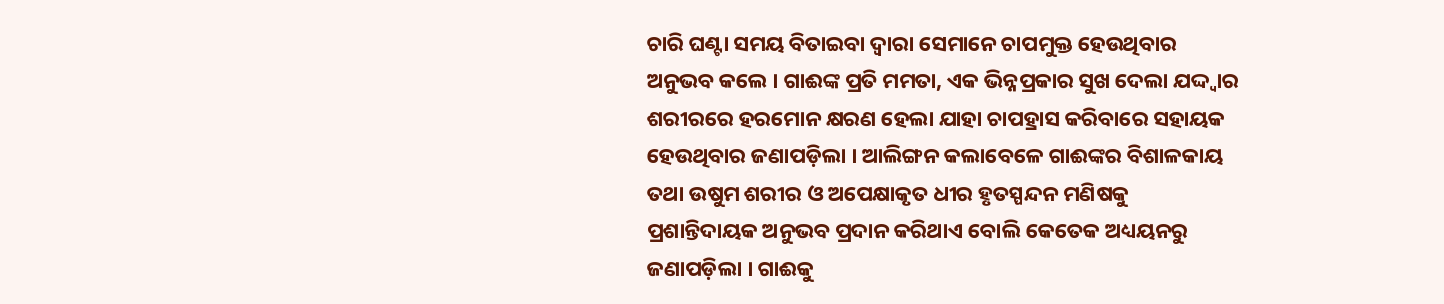ଚାରି ଘଣ୍ଟା ସମୟ ବିତାଇବା ଦ୍ୱାରା ସେମାନେ ଚାପମୁକ୍ତ ହେଉଥିବାର ଅନୁଭବ କଲେ । ଗାଈଙ୍କ ପ୍ରତି ମମତା, ଏକ ଭିନ୍ନପ୍ରକାର ସୁଖ ଦେଲା ଯଦ୍ଦ୍ୱାର ଶରୀରରେ ହରମୋନ କ୍ଷରଣ ହେଲା ଯାହା ଚାପହ୍ରାସ କରିବାରେ ସହାୟକ ହେଉଥିବାର ଜଣାପଡ଼ିଲା । ଆଲିଙ୍ଗନ କଲାବେଳେ ଗାଈଙ୍କର ବିଶାଳକାୟ ତଥା ଉଷୁମ ଶରୀର ଓ ଅପେକ୍ଷାକୃତ ଧୀର ହୃତସ୍ପନ୍ଦନ ମଣିଷକୁ ପ୍ରଶାନ୍ତିଦାୟକ ଅନୁଭବ ପ୍ରଦାନ କରିଥାଏ ବୋଲି କେତେକ ଅଧ୍ୟୟନରୁ ଜଣାପଡ଼ିଲା । ଗାଈକୁ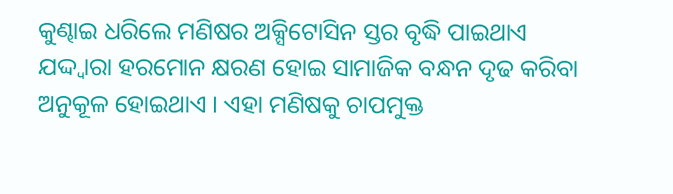କୁଣ୍ଢାଇ ଧରିଲେ ମଣିଷର ଅକ୍ସିଟୋସିନ ସ୍ତର ବୃଦ୍ଧି ପାଇଥାଏ ଯଦ୍ଦ୍ୱାରା ହରମୋନ କ୍ଷରଣ ହୋଇ ସାମାଜିକ ବନ୍ଧନ ଦୃଢ କରିବା ଅନୁକୂଳ ହୋଇଥାଏ । ଏହା ମଣିଷକୁ ଚାପମୁକ୍ତ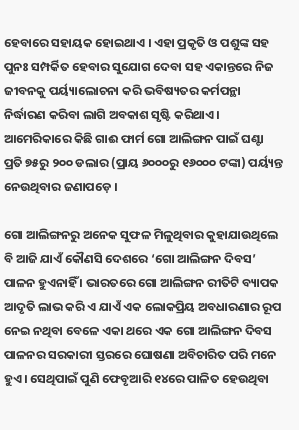ହେବାରେ ସହାୟକ ହୋଇଥାଏ । ଏହା ପ୍ରକୃତି ଓ ପଶୁଙ୍କ ସହ ପୁନଃ ସମ୍ପର୍କିତ ହେବାର ସୁଯୋଗ ଦେବା ସହ ଏକାନ୍ତରେ ନିଜ ଜୀବନକୁ ପର୍ୟ୍ୟାଲୋଚନା କରି ଭବିଷ୍ୟତର କର୍ମପନ୍ଥା ନିର୍ଦ୍ଧାରଣ କରିବା ଲାଗି ଅବକାଶ ସୃଷ୍ଟି କରିଥାଏ । ଆମେରିକାରେ କିଛି ଗାଈ ଫାର୍ମ ଗୋ ଆଲିଙ୍ଗନ ପାଇଁ ଘଣ୍ଟା ପ୍ରତି ୭୫ରୁ ୨୦୦ ଡଲାର (ପ୍ରାୟ ୬୦୦୦ରୁ ୧୬୦୦୦ ଟଙ୍କା) ପର୍ୟ୍ୟନ୍ତ ନେଉଥିବାର ଜଣାପଡ଼େ ।

ଗୋ ଆଲିଙ୍ଗନରୁ ଅନେକ ସୁଫଳ ମିଳୁଥିବାର କୁହାଯାଉଥିଲେ ବି ଆଜି ଯାଏଁ କୌଣସି ଦେଶରେ ‘ଗୋ ଆଲିଙ୍ଗନ ଦିବସ’ ପାଳନ ହୁଏନାହିଁ । ଭାରତରେ ଗୋ ଆଲିଙ୍ଗନ ରୀତିଟି ବ୍ୟାପକ ଆଦୃତି ଲାଭ କରି ଏ ଯାଏଁ ଏକ ଲୋକପ୍ରିୟ ଅବଧାରଣାର ରୂପ ନେଇ ନଥିବା ବେଳେ ଏକା ଥରେ ଏକ ଗୋ ଆଲିଙ୍ଗନ ଦିବସ ପାଳନର ସରକାରୀ ସ୍ତରରେ ଘୋଷଣା ଅବିଚାରିତ ପରି ମନେ ହୁଏ । ସେଥିପାଇଁ ପୁଣି ଫେବୃଆରି ୧୪ରେ ପାଳିତ ହେଉଥିବା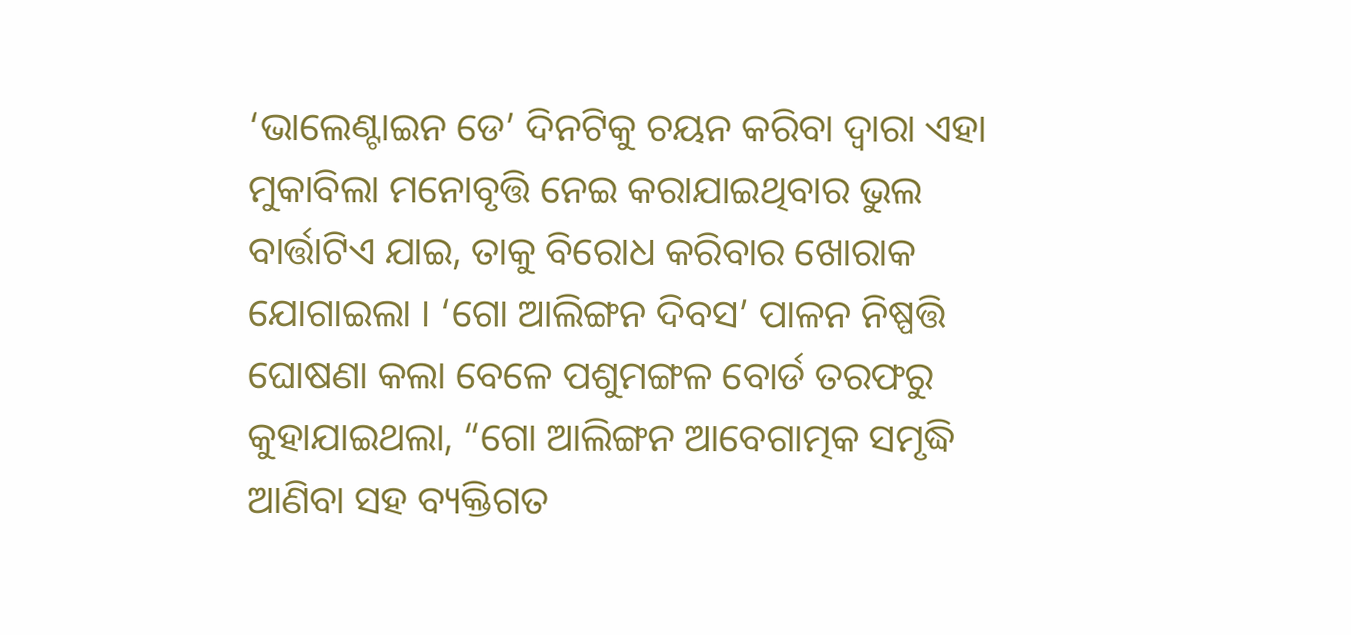‘ଭାଲେଣ୍ଟାଇନ ଡେ’ ଦିନଟିକୁ ଚୟନ କରିବା ଦ୍ୱାରା ଏହା ମୁକାବିଲା ମନୋବୃତ୍ତି ନେଇ କରାଯାଇଥିବାର ଭୁଲ ବାର୍ତ୍ତାଟିଏ ଯାଇ, ତାକୁ ବିରୋଧ କରିବାର ଖୋରାକ ଯୋଗାଇଲା । ‘ଗୋ ଆଲିଙ୍ଗନ ଦିବସ’ ପାଳନ ନିଷ୍ପତ୍ତି ଘୋଷଣା କଲା ବେଳେ ପଶୁମଙ୍ଗଳ ବୋର୍ଡ ତରଫରୁ କୁହାଯାଇଥଲା, “ଗୋ ଆଲିଙ୍ଗନ ଆବେଗାତ୍ମକ ସମୃଦ୍ଧି ଆଣିବା ସହ ବ୍ୟକ୍ତିଗତ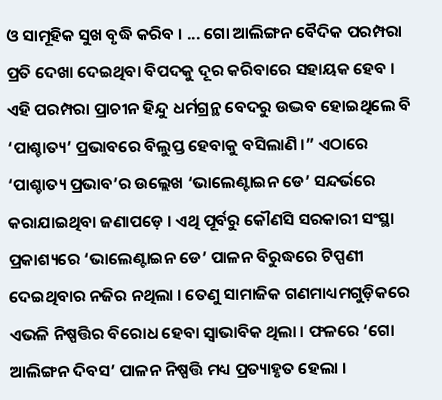ଓ ସାମୂହିକ ସୁଖ ବୃଦ୍ଧି କରିବ । ... ଗୋ ଆଲିଙ୍ଗନ ବୈଦିକ ପରମ୍ପରା ପ୍ରତି ଦେଖା ଦେଇଥିବା ବିପଦକୁ ଦୂର କରିବାରେ ସହାୟକ ହେବ । ଏହି ପରମ୍ପରା ପ୍ରାଚୀନ ହିନ୍ଦୁ ଧର୍ମଗ୍ରନ୍ଥ ବେଦରୁ ଉଦ୍ଭବ ହୋଇଥିଲେ ବି ‘ପାଶ୍ଚାତ୍ୟ’ ପ୍ରଭାବରେ ବିଲୁପ୍ତ ହେବାକୁ ବସିଲାଣି ।” ଏଠାରେ ‘ପାଶ୍ଚାତ୍ୟ ପ୍ରଭାବ’ର ଉଲ୍ଲେଖ ‘ଭାଲେଣ୍ଟାଇନ ଡେ’ ସନ୍ଦର୍ଭରେ କରାଯାଇଥିବା ଜଣାପଡ଼େ । ଏଥି ପୂର୍ବରୁ କୌଣସି ସରକାରୀ ସଂସ୍ଥା ପ୍ରକାଶ୍ୟରେ ‘ଭାଲେଣ୍ଟାଇନ ଡେ’ ପାଳନ ବିରୁଦ୍ଧରେ ଟିପ୍ପଣୀ ଦେଇଥିବାର ନଜିର ନଥିଲା । ତେଣୁ ସାମାଜିକ ଗଣମାଧ୍ୟମଗୁଡ଼ିକରେ ଏଭଳି ନିଷ୍ପତ୍ତିର ବିରୋଧ ହେବା ସ୍ୱାଭାବିକ ଥିଲା । ଫଳରେ ‘ଗୋ ଆଲିଙ୍ଗନ ଦିବସ’ ପାଳନ ନିଷ୍ପତ୍ତି ମଧ୍ୟ ପ୍ରତ୍ୟାହୃତ ହେଲା ।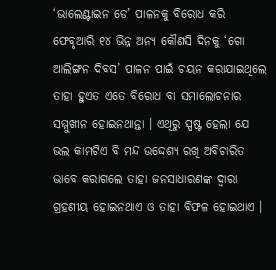‘ଭାଲେଣ୍ଟାଇନ ଡେ’ ପାଳନକୁ ବିରୋଧ କରି ଫେବୃଆରି ୧୪ ଭିନ୍ନ ଅନ୍ୟ କୌଣସି ଦିନକୁ ‘ଗୋ ଆଲିଙ୍ଗନ ଦିବସ’ ପାଳନ ପାଇଁ ଚୟନ କରାଯାଇଥିଲେ ତାହା ହୁଏତ ଏତେ ବିରୋଧ ବା ସମାଲୋଚନାର ସମ୍ମୁଖୀନ ହୋଇନଥାନ୍ତା । ଏଥିରୁ ସ୍ପଷ୍ଟ ହେଲା ଯେ ଭଲ କାମଟିଏ ବି ମନ୍ଦ ଉଦ୍ଦେଶ୍ୟ ରଖି ଅବିଚାରିତ ଭାବେ କରାଗଲେ ତାହା ଜନସାଧାରଣଙ୍କ ଦ୍ୱାରା ଗ୍ରହଣୀୟ ହୋଇନଥାଏ ଓ ତାହା ବିଫଳ ହୋଇଥାଏ ।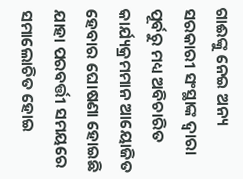ଗାଈଙ୍କୁ ନେଇ ଅନ୍ୟ ସରକାରୀ ସଂସ୍ଥାଙ୍କ ଦ୍ୱାରା ପୂର୍ବରୁ ମଧ୍ୟ ଅବିଚାରିତ କାର୍ଯ୍ୟକ୍ରମମାନ ଆୟୋଜିତ ହେବାର ଘୋଷଣା ହୋଇଛି ଯାହା ପରବର୍ତ୍ତୀ ସମୟରେ ସମାଲୋଚିତ ହୋଇ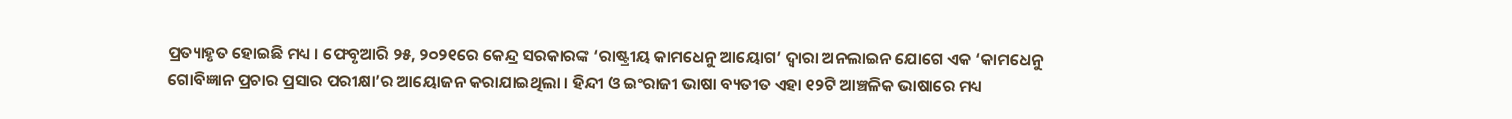ପ୍ରତ୍ୟାହୃତ ହୋଇଛି ମଧ୍ୟ । ଫେବୃଆରି ୨୫, ୨୦୨୧ରେ କେନ୍ଦ୍ର ସରକାରଙ୍କ ‘ରାଷ୍ଟ୍ରୀୟ କାମଧେନୁ ଆୟୋଗ’ ଦ୍ୱାରା ଅନଲାଇନ ଯୋଗେ ଏକ ‘କାମଧେନୁ ଗୋବିଜ୍ଞାନ ପ୍ରଚାର ପ୍ରସାର ପରୀକ୍ଷା’ର ଆୟୋଜନ କରାଯାଇଥିଲା । ହିନ୍ଦୀ ଓ ଇଂରାଜୀ ଭାଷା ବ୍ୟତୀତ ଏହା ୧୨ଟି ଆଞ୍ଚଳିକ ଭାଷାରେ ମଧ୍ୟ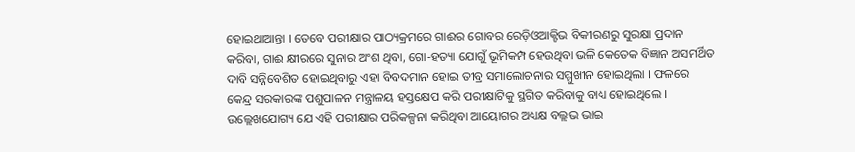ହୋଇଥାଆନ୍ତା । ତେବେ ପରୀକ୍ଷାର ପାଠ୍ୟକ୍ରମରେ ଗାଈର ଗୋବର ରେଡ଼ିଓଆକ୍ଟିଭ ବିକୀରଣରୁ ସୁରକ୍ଷା ପ୍ରଦାନ କରିବା, ଗାଈ କ୍ଷୀରରେ ସୁନାର ଅଂଶ ଥିବା, ଗୋ-ହତ୍ୟା ଯୋଗୁଁ ଭୂମିକମ୍ପ ହେଉଥିବା ଭଳି କେତେକ ବିଜ୍ଞାନ ଅସମର୍ଥିତ ଦାବି ସନ୍ନିବେଶିତ ହୋଇଥିବାରୁ ଏହା ବିବଦମାନ ହୋଇ ତୀବ୍ର ସମାଲୋଚନାର ସମ୍ମୁଖୀନ ହୋଇଥିଲା । ଫଳରେ କେନ୍ଦ୍ର ସରକାରଙ୍କ ପଶୁପାଳନ ମନ୍ତ୍ରାଳୟ ହସ୍ତକ୍ଷେପ କରି ପରୀକ୍ଷାଟିକୁ ସ୍ଥଗିତ କରିବାକୁ ବାଧ୍ୟ ହୋଇଥିଲେ । ଉଲ୍ଲେଖଯୋଗ୍ୟ ଯେ ଏହି ପରୀକ୍ଷାର ପରିକଳ୍ପନା କରିଥିବା ଆୟୋଗର ଅଧ୍ୟକ୍ଷ ବଲ୍ଲଭ ଭାଇ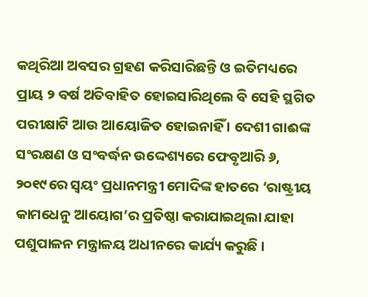କଥିରିଆ ଅବସର ଗ୍ରହଣ କରିସାରିଛନ୍ତି ଓ ଇତିମଧ୍ୟରେ ପ୍ରାୟ ୨ ବର୍ଷ ଅତିବାହିତ ହୋଇସାରିଥିଲେ ବି ସେହି ସ୍ଥଗିତ ପରୀକ୍ଷାଟି ଆଉ ଆୟୋଜିତ ହୋଇନାହିଁ । ଦେଶୀ ଗାଈଙ୍କ ସଂରକ୍ଷଣ ଓ ସଂବର୍ଦ୍ଧନ ଉଦ୍ଦେଶ୍ୟରେ ଫେବୃଆରି ୬, ୨୦୧୯ରେ ସ୍ୱୟଂ ପ୍ରଧାନମନ୍ତ୍ରୀ ମୋଦିଙ୍କ ହାତରେ ‘ରାଷ୍ଟ୍ରୀୟ କାମଧେନୁ ଆୟୋଗ’ର ପ୍ରତିଷ୍ଠା କରାଯାଇଥିଲା ଯାହା ପଶୁପାଳନ ମନ୍ତ୍ରାଳୟ ଅଧୀନରେ କାର୍ଯ୍ୟ କରୁଛି ।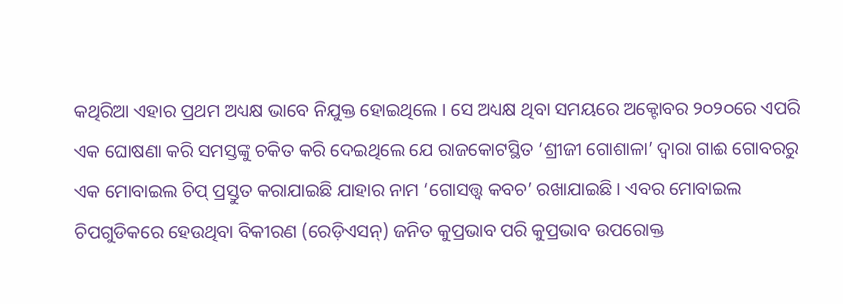କଥିରିଆ ଏହାର ପ୍ରଥମ ଅଧ୍ୟକ୍ଷ ଭାବେ ନିଯୁକ୍ତ ହୋଇଥିଲେ । ସେ ଅଧ୍ୟକ୍ଷ ଥିବା ସମୟରେ ଅକ୍ଟୋବର ୨୦୨୦ରେ ଏପରି ଏକ ଘୋଷଣା କରି ସମସ୍ତଙ୍କୁ ଚକିତ କରି ଦେଇଥିଲେ ଯେ ରାଜକୋଟସ୍ଥିତ ‘ଶ୍ରୀଜୀ ଗୋଶାଳା’ ଦ୍ୱାରା ଗାଈ ଗୋବରରୁ ଏକ ମୋବାଇଲ ଚିପ୍ ପ୍ରସ୍ତୁତ କରାଯାଇଛି ଯାହାର ନାମ ‘ଗୋସତ୍ତ୍ୱ କବଚ’ ରଖାଯାଇଛି । ଏବର ମୋବାଇଲ ଚିପଗୁଡିକରେ ହେଉଥିବା ବିକୀରଣ (ରେଡ଼ିଏସନ୍) ଜନିତ କୁପ୍ରଭାବ ପରି କୁପ୍ରଭାବ ଉପରୋକ୍ତ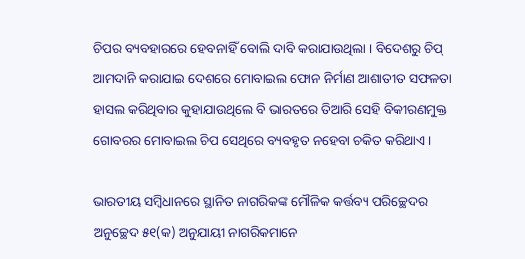ଚିପର ବ୍ୟବହାରରେ ହେବନାହିଁ ବୋଲି ଦାବି କରାଯାଉଥିଲା । ବିଦେଶରୁ ଚିପ୍ ଆମଦାନି କରାଯାଇ ଦେଶରେ ମୋବାଇଲ ଫୋନ ନିର୍ମାଣ ଆଶାତୀତ ସଫଳତା ହାସଲ କରିଥିବାର କୁହାଯାଉଥିଲେ ବି ଭାରତରେ ତିଆରି ସେହି ବିକୀରଣମୁକ୍ତ ଗୋବରର ମୋବାଇଲ ଚିପ ସେଥିରେ ବ୍ୟବହୃତ ନହେବା ଚକିତ କରିଥାଏ ।

ଭାରତୀୟ ସମ୍ୱିଧାନରେ ସ୍ଥାନିତ ନାଗରିକଙ୍କ ମୌଳିକ କର୍ତ୍ତବ୍ୟ ପରିଚ୍ଛେଦର ଅନୁଚ୍ଛେଦ ୫୧(କ) ଅନୁଯାୟୀ ନାଗରିକମାନେ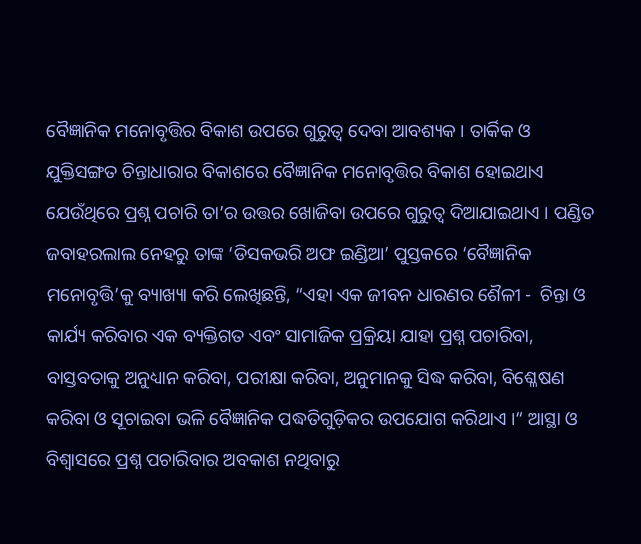ବୈଜ୍ଞାନିକ ମନୋବୃତ୍ତିର ବିକାଶ ଉପରେ ଗୁରୁତ୍ୱ ଦେବା ଆବଶ୍ୟକ । ତାର୍କିକ ଓ ଯୁକ୍ତିସଙ୍ଗତ ଚିନ୍ତାଧାରାର ବିକାଶରେ ବୈଜ୍ଞାନିକ ମନୋବୃତ୍ତିର ବିକାଶ ହୋଇଥାଏ ଯେଉଁଥିରେ ପ୍ରଶ୍ନ ପଚାରି ତା’ର ଉତ୍ତର ଖୋଜିବା ଉପରେ ଗୁରୁତ୍ୱ ଦିଆଯାଇଥାଏ । ପଣ୍ଡିତ ଜବାହରଲାଲ ନେହରୁ ତାଙ୍କ ‘ଡିସକଭରି ଅଫ ଇଣ୍ଡିଆ’ ପୁସ୍ତକରେ ‘ବୈଜ୍ଞାନିକ ମନୋବୃତ୍ତି’କୁ ବ୍ୟାଖ୍ୟା କରି ଲେଖିଛନ୍ତି, “ଏହା ଏକ ଜୀବନ ଧାରଣର ଶୈଳୀ -  ଚିନ୍ତା ଓ କାର୍ଯ୍ୟ କରିବାର ଏକ ବ୍ୟକ୍ତିଗତ ଏବଂ ସାମାଜିକ ପ୍ରକ୍ରିୟା ଯାହା ପ୍ରଶ୍ନ ପଚାରିବା, ବାସ୍ତବତାକୁ ଅନୁଧ୍ୟାନ କରିବା, ପରୀକ୍ଷା କରିବା, ଅନୁମାନକୁ ସିଦ୍ଧ କରିବା, ବିଶ୍ଳେଷଣ କରିବା ଓ ସୂଚାଇବା ଭଳି ବୈଜ୍ଞାନିକ ପଦ୍ଧତିଗୁଡ଼ିକର ଉପଯୋଗ କରିଥାଏ ।“ ଆସ୍ଥା ଓ ବିଶ୍ୱାସରେ ପ୍ରଶ୍ନ ପଚାରିବାର ଅବକାଶ ନଥିବାରୁ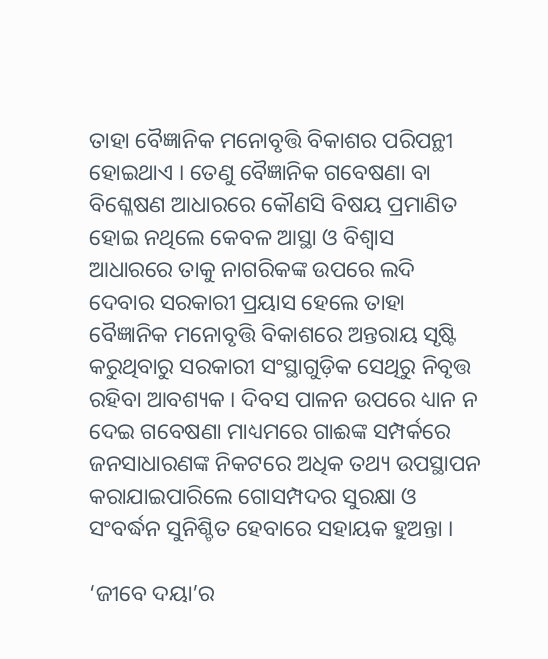ତାହା ବୈଜ୍ଞାନିକ ମନୋବୃତ୍ତି ବିକାଶର ପରିପନ୍ଥୀ ହୋଇଥାଏ । ତେଣୁ ବୈଜ୍ଞାନିକ ଗବେଷଣା ବା ବିଶ୍ଳେଷଣ ଆଧାରରେ କୌଣସି ବିଷୟ ପ୍ରମାଣିତ ହୋଇ ନଥିଲେ କେବଳ ଆସ୍ଥା ଓ ବିଶ୍ୱାସ ଆଧାରରେ ତାକୁ ନାଗରିକଙ୍କ ଉପରେ ଲଦି ଦେବାର ସରକାରୀ ପ୍ରୟାସ ହେଲେ ତାହା ବୈଜ୍ଞାନିକ ମନୋବୃତ୍ତି ବିକାଶରେ ଅନ୍ତରାୟ ସୃଷ୍ଟି କରୁଥିବାରୁ ସରକାରୀ ସଂସ୍ଥାଗୁଡ଼ିକ ସେଥିରୁ ନିବୃତ୍ତ ରହିବା ଆବଶ୍ୟକ । ଦିବସ ପାଳନ ଉପରେ ଧ୍ୟାନ ନ ଦେଇ ଗବେଷଣା ମାଧ୍ୟମରେ ଗାଈଙ୍କ ସମ୍ପର୍କରେ ଜନସାଧାରଣଙ୍କ ନିକଟରେ ଅଧିକ ତଥ୍ୟ ଉପସ୍ଥାପନ କରାଯାଇପାରିଲେ ଗୋସମ୍ପଦର ସୁରକ୍ଷା ଓ ସଂବର୍ଦ୍ଧନ ସୁନିଶ୍ଚିତ ହେବାରେ ସହାୟକ ହୁଅନ୍ତା ।

‘ଜୀବେ ଦୟା’ର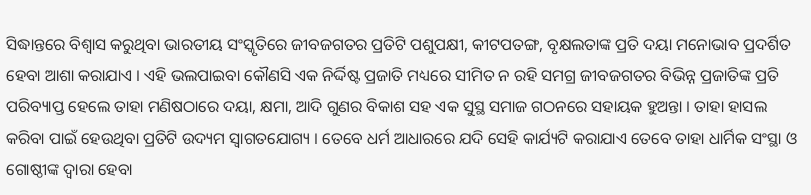ସିଦ୍ଧାନ୍ତରେ ବିଶ୍ୱାସ କରୁଥିବା ଭାରତୀୟ ସଂସ୍କୃତିରେ ଜୀବଜଗତର ପ୍ରତିଟି ପଶୁପକ୍ଷୀ, କୀଟପତଙ୍ଗ, ବୃକ୍ଷଲତାଙ୍କ ପ୍ରତି ଦୟା ମନୋଭାବ ପ୍ରଦର୍ଶିତ ହେବା ଆଶା କରାଯାଏ । ଏହି ଭଲପାଇବା କୌଣସି ଏକ ନିର୍ଦ୍ଦିଷ୍ଟ ପ୍ରଜାତି ମଧ୍ୟରେ ସୀମିତ ନ ରହି ସମଗ୍ର ଜୀବଜଗତର ବିଭିନ୍ନ ପ୍ରଜାତିଙ୍କ ପ୍ରତି ପରିବ୍ୟାପ୍ତ ହେଲେ ତାହା ମଣିଷଠାରେ ଦୟା, କ୍ଷମା, ଆଦି ଗୁଣର ବିକାଶ ସହ ଏକ ସୁସ୍ଥ ସମାଜ ଗଠନରେ ସହାୟକ ହୁଅନ୍ତା । ତାହା ହାସଲ କରିବା ପାଇଁ ହେଉଥିବା ପ୍ରତିଟି ଉଦ୍ୟମ ସ୍ୱାଗତଯୋଗ୍ୟ । ତେବେ ଧର୍ମ ଆଧାରରେ ଯଦି ସେହି କାର୍ଯ୍ୟଟି କରାଯାଏ ତେବେ ତାହା ଧାର୍ମିକ ସଂସ୍ଥା ଓ ଗୋଷ୍ଠୀଙ୍କ ଦ୍ୱାରା ହେବା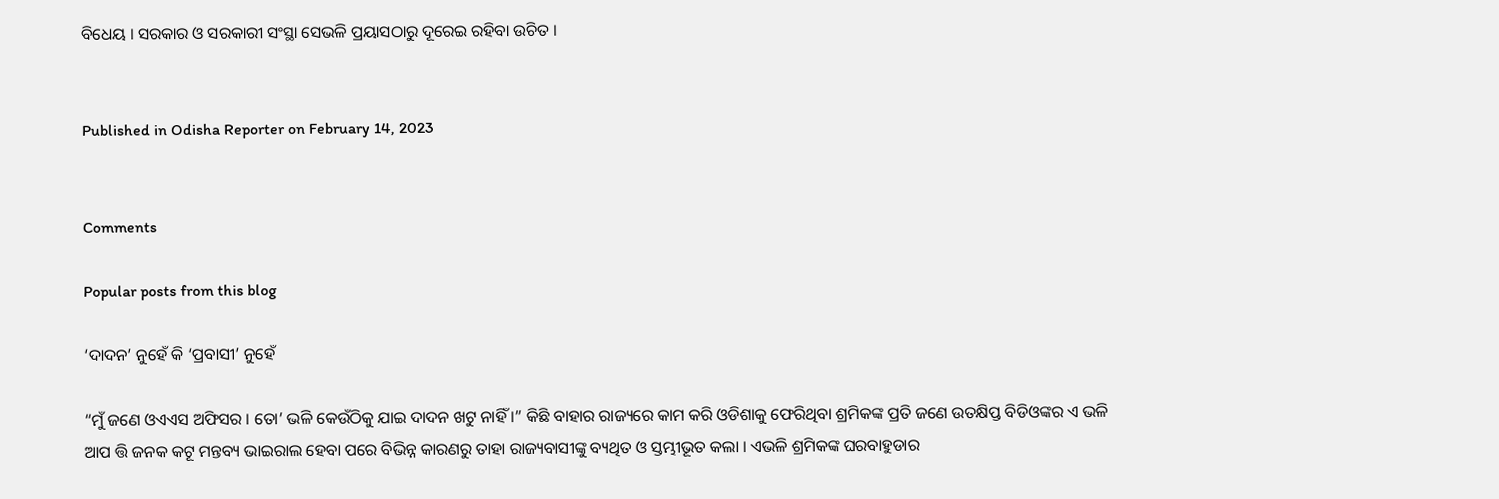ବିଧେୟ । ସରକାର ଓ ସରକାରୀ ସଂସ୍ଥା ସେଭଳି ପ୍ରୟାସଠାରୁ ଦୂରେଇ ରହିବା ଉଚିତ ।


Published in Odisha Reporter on February 14, 2023


Comments

Popular posts from this blog

‘ଦାଦନ’ ନୁହେଁ କି ‘ପ୍ରବାସୀ’ ନୁହେଁ

“ମୁଁ ଜଣେ ଓଏଏସ ଅଫିସର । ତୋ’ ଭଳି କେଉଁଠିକୁ ଯାଇ ଦାଦନ ଖଟୁ ନାହିଁ ।” କିଛି ବାହାର ରାଜ୍ୟରେ କାମ କରି ଓଡିଶାକୁ ଫେରିଥିବା ଶ୍ରମିକଙ୍କ ପ୍ରତି ଜଣେ ଉତକ୍ଷିପ୍ତ ବିଡିଓଙ୍କର ଏ ଭଳି ଆପ ତ୍ତି ଜନକ କଟୂ ମନ୍ତବ୍ୟ ଭାଇରାଲ ହେବା ପରେ ବିଭିନ୍ନ କାରଣରୁ ତାହା ରାଜ୍ୟବାସୀଙ୍କୁ ବ୍ୟଥିତ ଓ ସ୍ତମ୍ଭୀଭୂତ କଲା । ଏଭଳି ଶ୍ରମିକଙ୍କ ଘରବାହୁଡାର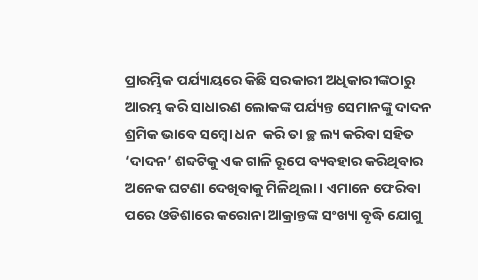ପ୍ରାରମ୍ଭିକ ପର୍ଯ୍ୟାୟରେ କିଛି ସରକାରୀ ଅଧିକାରୀଙ୍କଠାରୁ ଆରମ୍ଭ କରି ସାଧାରଣ ଲୋକଙ୍କ ପର୍ଯ୍ୟନ୍ତ ସେମାନଙ୍କୁ ଦାଦନ ଶ୍ରମିକ ଭାବେ ସମ୍ବୋ ଧନ  କରି ତା ଚ୍ଛ ଲ୍ୟ କରିବା ସହିତ ‘ଦାଦନ’ ଶବ୍ଦଟିକୁ ଏକ ଗାଳି ରୂପେ ବ୍ୟବହାର କରିଥିବାର ଅନେକ ଘଟଣା ଦେଖିବାକୁ ମିଳିଥିଲା । ଏମାନେ ଫେରିବା ପରେ ଓଡିଶାରେ କରୋନା ଆକ୍ରାନ୍ତଙ୍କ ସଂଖ୍ୟା ବୃଦ୍ଧି ଯୋଗୁ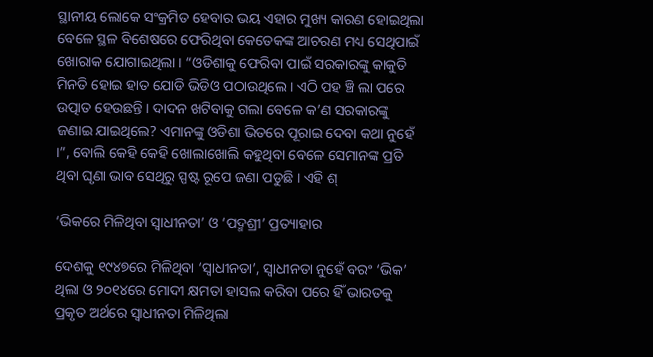ସ୍ଥାନୀୟ ଲୋକେ ସଂକ୍ରମିତ ହେବାର ଭୟ ଏହାର ମୁଖ୍ୟ କାରଣ ହୋଇଥିଲା ବେଳେ ସ୍ଥଳ ବିଶେଷରେ ଫେରିଥିବା କେତେକଙ୍କ ଆଚରଣ ମଧ୍ୟ ସେଥିପାଇଁ ଖୋରାକ ଯୋଗାଇଥିଲା । “ଓଡିଶାକୁ ଫେରିବା ପାଇଁ ସରକାରଙ୍କୁ କାକୁତି ମିନତି ହୋଇ ହାତ ଯୋଡି ଭିଡିଓ ପଠାଉଥିଲେ । ଏଠି ପହ ଞ୍ଚି ଲା ପରେ ଉତ୍ପାତ ହେଉଛନ୍ତି । ଦାଦନ ଖଟିବାକୁ ଗଲା ବେଳେ କ’ଣ ସରକାରଙ୍କୁ ଜଣାଇ ଯାଇଥିଲେ? ଏମାନଙ୍କୁ ଓଡିଶା ଭିତରେ ପୂରାଇ ଦେବା କଥା ନୁହେଁ ।”, ବୋଲି କେହି କେହି ଖୋଲାଖୋଲି କହୁଥିବା ବେଳେ ସେମାନଙ୍କ ପ୍ରତି ଥିବା ଘୃଣା ଭାବ ସେଥିରୁ ସ୍ପଷ୍ଟ ରୂପେ ଜଣା ପଡୁଛି । ଏହି ଶ୍

‘ଭିକରେ ମିଳିଥିବା ସ୍ୱାଧୀନତା’ ଓ ‘ପଦ୍ମଶ୍ରୀ’ ପ୍ରତ୍ୟାହାର

ଦେଶକୁ ୧୯୪୭ରେ ମିଳିଥିବା ‘ସ୍ୱାଧୀନତା’, ସ୍ୱାଧୀନତା ନୁହେଁ ବରଂ ‘ଭିକ’ ଥିଲା ଓ ୨୦୧୪ରେ ମୋଦୀ କ୍ଷମତା ହାସଲ କରିବା ପରେ ହିଁ ଭାରତକୁ ପ୍ରକୃତ ଅର୍ଥରେ ସ୍ୱାଧୀନତା ମିଳିଥିଲା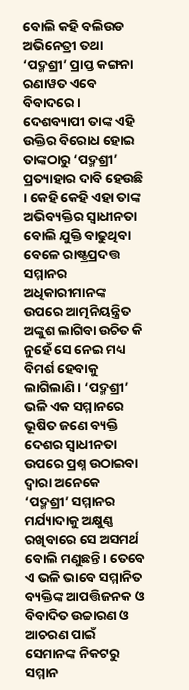ବୋଲି କହି ବଲିଉଡ ଅଭିନେତ୍ରୀ ତଥା ‘ପଦ୍ମଶ୍ରୀ’ ପ୍ରାପ୍ତ କଙ୍ଗନା ରଣାୱତ ଏବେ ବିବାଦରେ । ଦେଶବ୍ୟାପୀ ତାଙ୍କ ଏହି ଉକ୍ତିର ବିରୋଧ ହୋଇ ତାଙ୍କଠାରୁ ‘ପଦ୍ମଶ୍ରୀ’ ପ୍ରତ୍ୟାହାର ଦାବି ହେଉଛି । କେହି କେହି ଏହା ତାଙ୍କ ଅଭିବ୍ୟକ୍ତିର ସ୍ୱାଧୀନତା ବୋଲି ଯୁକ୍ତି ବାଢୁଥିବା ବେଳେ ରାଷ୍ଟ୍ରପ୍ରଦତ୍ତ ସମ୍ମାନର ଅଧିକାରୀମାନଙ୍କ ଉପରେ ଆତ୍ମନିୟନ୍ତ୍ରିତ ଅଙ୍କୁଶ ଲାଗିବା ଉଚିତ କି ନୁହେଁ ସେ ନେଇ ମଧ୍ୟ ବିମର୍ଶ ହେବାକୁ ଲାଗିଲାଣି । ‘ପଦ୍ମଶ୍ରୀ’ ଭଳି ଏକ ସମ୍ମାନରେ ଭୂଷିତ ଜଣେ ବ୍ୟକ୍ତି ଦେଶର ସ୍ୱାଧୀନତା ଉପରେ ପ୍ରଶ୍ନ ଉଠାଇବା ଦ୍ୱାରା ଅନେକେ ‘ପଦ୍ମଶ୍ରୀ’ ସମ୍ମାନର ମର୍ଯ୍ୟାଦାକୁ ଅକ୍ଷୁଣ୍ଣ ରଖିବାରେ ସେ ଅସମର୍ଥ ବୋଲି ମଣୁଛନ୍ତି । ତେବେ ଏ ଭଳି ଭାବେ ସମ୍ମାନିତ ବ୍ୟକ୍ତିଙ୍କ ଆପତ୍ତିଜନକ ଓ ବିବାଦିତ ଉଚ୍ଚାରଣ ଓ ଆଚରଣ ପାଇଁ ସେମାନଙ୍କ ନିକଟରୁ ସମ୍ମାନ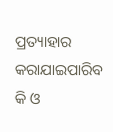ପ୍ରତ୍ୟାହାର କରାଯାଇପାରିବ କି ଓ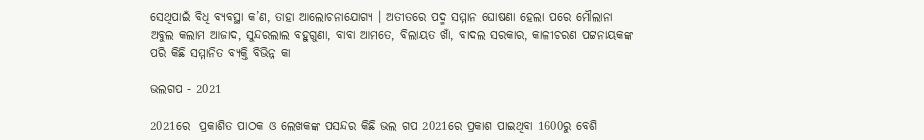ସେଥିପାଇଁ ବିଧି ବ୍ୟବସ୍ଥା କ’ଣ, ତାହା ଆଲୋଚନାଯୋଗ୍ୟ । ଅତୀତରେ ପଦ୍ମ ସମ୍ମାନ ଘୋଷଣା ହେଲା ପରେ ମୌଲାନା ଅବୁଲ କଲାମ ଆଜାଦ, ସୁନ୍ଦରଲାଲ ବହୁଗୁଣା, ବାବା ଆମତେ, ବିଲାୟତ ଖାଁ, ବାଦଲ ସରକାର, କାଳୀଚରଣ ପଟ୍ଟନାୟକଙ୍କ ପରି କିଛି ସମ୍ମାନିତ ବ୍ୟକ୍ତି ବିଭିନ୍ନ କା

ଭଲଗପ - 2021

2021ରେ  ପ୍ରକାଶିତ ପାଠକ ଓ ଲେଖକଙ୍କ ପସନ୍ଦର କିଛି ଭଲ ଗପ 2021ରେ ପ୍ରକାଶ ପାଇଥିବା 1600ରୁ ବେଶି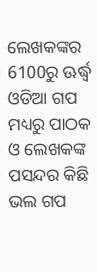ଲେଖକଙ୍କର 6100ରୁ ଊର୍ଦ୍ଧ୍ୱ ଓଡିଆ ଗପ ମଧ୍ୟରୁ ପାଠକ ଓ ଲେଖକଙ୍କ ପସନ୍ଦର କିଛି ଭଲ ଗପ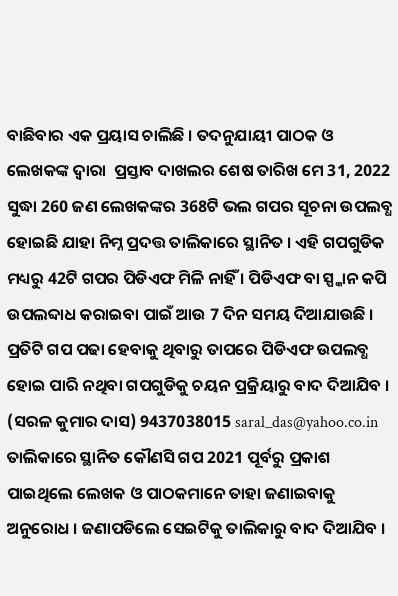ବାଛିବାର ଏକ ପ୍ରୟାସ ଚାଲିଛି । ତଦନୁଯାୟୀ ପାଠକ ଓ ଲେଖକଙ୍କ ଦ୍ୱାରା  ପ୍ରସ୍ତାବ ଦାଖଲର ଶେଷ ତାରିଖ ମେ 31, 2022 ସୁଦ୍ଧା 260 ଜଣ ଲେଖକଙ୍କର 368ଟି ଭଲ ଗପର ସୂଚନା ଉପଲବ୍ଧ ହୋଇଛି ଯାହା ନିମ୍ନ ପ୍ରଦତ୍ତ ତାଲିକାରେ ସ୍ଥାନିତ । ଏହି ଗପଗୁଡିକ ମଧ୍ୟରୁ 42ଟି ଗପର ପିଡିଏଫ ମିଳି ନାହିଁ । ପିଡିଏଫ ବା ସ୍ପ୍କାନ କପି ଉପଲବ୍ଦାଧ କରାଇବା ପାଇଁ ଆଉ 7 ଦିନ ସମୟ ଦିଆଯାଉଛି । ପ୍ରତିଟି ଗପ ପଢା ହେବାକୁ ଥିବାରୁ ତାପରେ ପିଡିଏଫ ଉପଲବ୍ଧ ହୋଇ ପାରି ନଥିବା ଗପଗୁଡିକୁ ଚୟନ ପ୍ରକ୍ରିୟାରୁ ବାଦ ଦିଆଯିବ । (ସରଳ କୁମାର ଦାସ) 9437038015 saral_das@yahoo.co.in ତାଲିକାରେ ସ୍ଥାନିତ କୌଣସି ଗପ 2021 ପୂର୍ବରୁ ପ୍ରକାଶ ପାଇଥିଲେ ଲେଖକ ଓ ପାଠକମାନେ ତାହା ଜଣାଇବାକୁ ଅନୁରୋଧ । ଜଣାପଡିଲେ ସେଇଟିକୁ ତାଲିକାରୁ ବାଦ ଦିଆଯିବ ।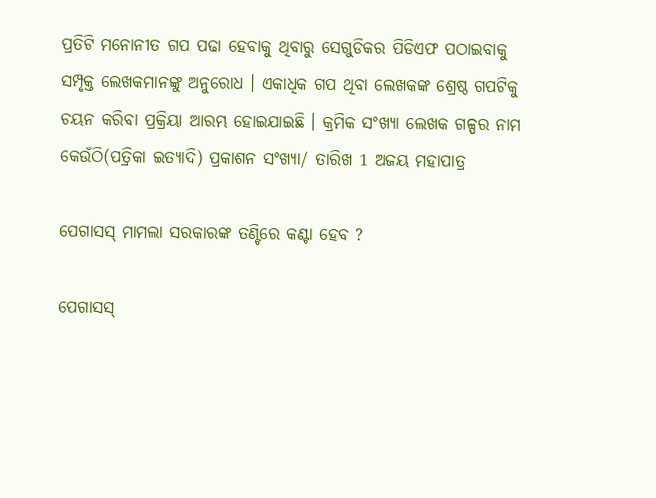ପ୍ରତିଟି ମନୋନୀତ ଗପ ପଢା ହେବାକୁ ଥିବାରୁ ସେଗୁଡିକର ପିଡିଏଫ ପଠାଇବାକୁ ସମ୍ପୃକ୍ତ ଲେଖକମାନଙ୍କୁ ଅନୁରୋଧ । ଏକାଧିକ ଗପ ଥିବା ଲେଖକଙ୍କ ଶ୍ରେଷ୍ଠ ଗପଟିକୁ ଚୟନ କରିବା ପ୍ରକ୍ରିୟା ଆରମ୍ଭ ହୋଇଯାଇଛି । କ୍ରମିକ ସଂଖ୍ୟା ଲେଖକ ଗଳ୍ପର ନାମ କେଉଁଠି(ପତ୍ରିକା ଇତ୍ୟାଦି) ପ୍ରକାଶନ ସଂଖ୍ୟା/ ତାରିଖ 1 ଅଜୟ ମହାପାତ୍ର

ପେଗାସସ୍ ମାମଲା ସରକାରଙ୍କ ତଣ୍ଟିରେ କଣ୍ଟା ହେବ ?

ପେଗାସସ୍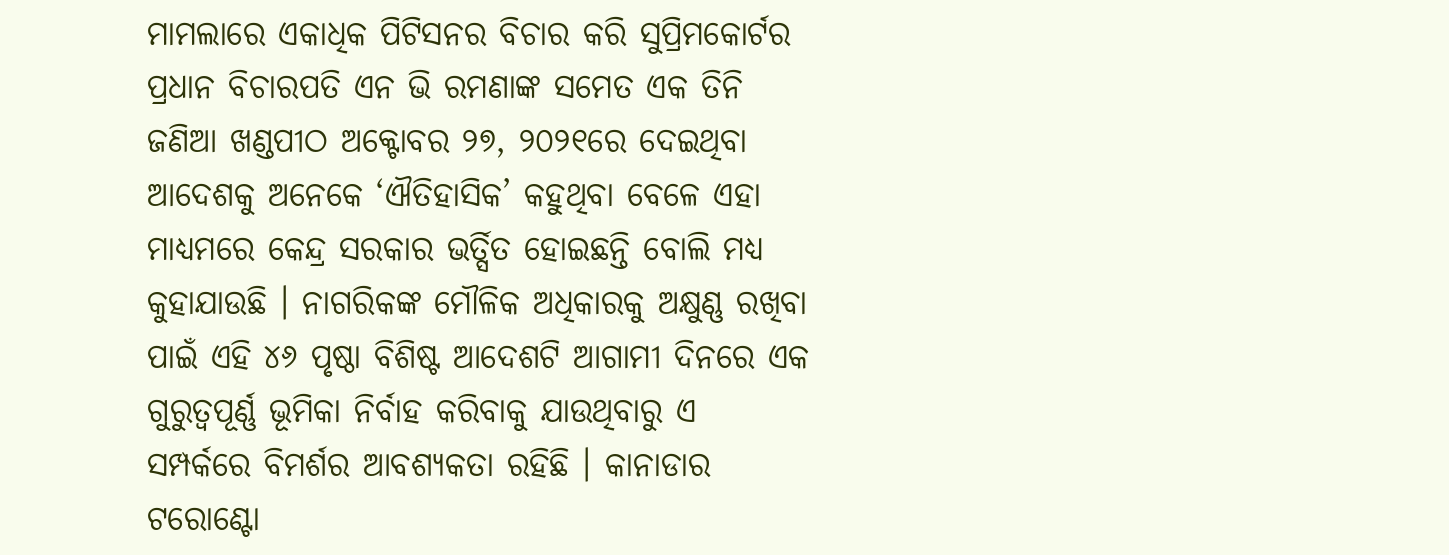ମାମଲାରେ ଏକାଧିକ ପିଟିସନର ବିଚାର କରି ସୁପ୍ରିମକୋର୍ଟର ପ୍ରଧାନ ବିଚାରପତି ଏନ ଭି ରମଣାଙ୍କ ସମେତ ଏକ ତିନି ଜଣିଆ ଖଣ୍ଡପୀଠ ଅକ୍ଟୋବର ୨୭, ୨୦୨୧ରେ ଦେଇଥିବା ଆଦେଶକୁ ଅନେକେ ‘ଐତିହାସିକ’ କହୁଥିବା ବେଳେ ଏହା ମାଧ୍ୟମରେ କେନ୍ଦ୍ର ସରକାର ଭର୍ତ୍ସିତ ହୋଇଛନ୍ତି ବୋଲି ମଧ୍ୟ କୁହାଯାଉଛି । ନାଗରିକଙ୍କ ମୌଳିକ ଅଧିକାରକୁ ଅକ୍ଷୁଣ୍ଣ ରଖିବା ପାଇଁ ଏହି ୪୬ ପୃଷ୍ଠା ବିଶିଷ୍ଟ ଆଦେଶଟି ଆଗାମୀ ଦିନରେ ଏକ ଗୁରୁତ୍ୱପୂର୍ଣ୍ଣ ଭୂମିକା ନିର୍ବାହ କରିବାକୁ ଯାଉଥିବାରୁ ଏ ସମ୍ପର୍କରେ ବିମର୍ଶର ଆବଶ୍ୟକତା ରହିଛି । କାନାଡାର ଟରୋଣ୍ଟୋ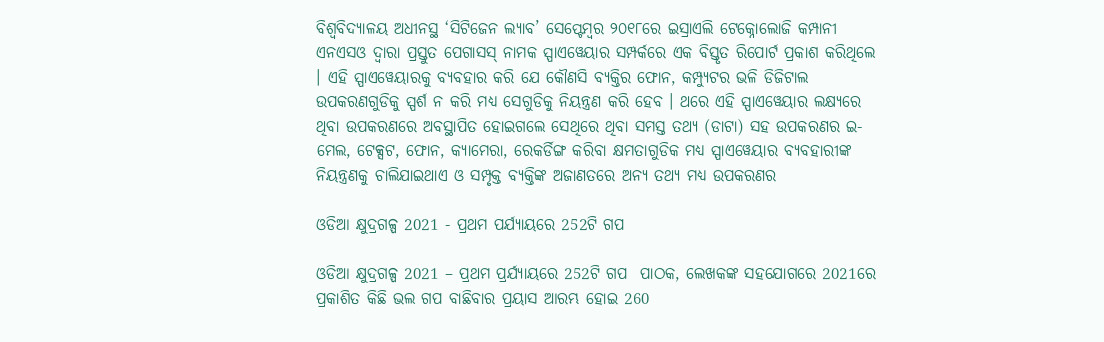ବିଶ୍ୱବିଦ୍ୟାଳୟ ଅଧୀନସ୍ଥ ‘ସିଟିଜେନ ଲ୍ୟାବ’ ସେପ୍ଟେମ୍ୱର ୨୦୧୮ରେ ଇସ୍ରାଏଲି ଟେକ୍ନୋଲୋଜି କମ୍ପାନୀ ଏନଏସଓ ଦ୍ୱାରା ପ୍ରସ୍ତୁତ ପେଗାସସ୍ ନାମକ ସ୍ପାଏୱେୟାର ସମ୍ପର୍କରେ ଏକ ବିସ୍ତୃତ ରିପୋର୍ଟ ପ୍ରକାଶ କରିଥିଲେ । ଏହି ସ୍ପାଏୱେୟାରକୁ ବ୍ୟବହାର କରି ଯେ କୌଣସି ବ୍ୟକ୍ତିର ଫୋନ, କମ୍ପ୍ୟୁଟର ଭଳି ଡିଜିଟାଲ ଉପକରଣଗୁଡିକୁ ସ୍ପର୍ଶ ନ କରି ମଧ୍ୟ ସେଗୁଡିକୁ ନିୟନ୍ତ୍ରଣ କରି ହେବ । ଥରେ ଏହି ସ୍ପାଏୱେୟାର ଲକ୍ଷ୍ୟରେ ଥିବା ଉପକରଣରେ ଅବସ୍ଥାପିତ ହୋଇଗଲେ ସେଥିରେ ଥିବା ସମସ୍ତ ତଥ୍ୟ (ଡାଟା) ସହ ଉପକରଣର ଇ-ମେଲ, ଟେକ୍ସଟ, ଫୋନ, କ୍ୟାମେରା, ରେକର୍ଡିଙ୍ଗ କରିବା କ୍ଷମତାଗୁଡିକ ମଧ୍ୟ ସ୍ପାଏୱେୟାର ବ୍ୟବହାରୀଙ୍କ ନିୟନ୍ତ୍ରଣକୁ ଚାଲିଯାଇଥାଏ ଓ ସମ୍ପୃକ୍ତ ବ୍ୟକ୍ତିଙ୍କ ଅଜାଣତରେ ଅନ୍ୟ ତଥ୍ୟ ମଧ୍ୟ ଉପକରଣର

ଓଡିଆ କ୍ଷୁଦ୍ରଗଳ୍ପ 2021 - ପ୍ରଥମ ପର୍ଯ୍ୟାୟରେ 252ଟି ଗପ

ଓଡିଆ କ୍ଷୁଦ୍ରଗଳ୍ପ 2021 – ପ୍ରଥମ ପ୍ରର୍ଯ୍ୟାୟରେ 252ଟି ଗପ  ପାଠକ, ଲେଖକଙ୍କ ସହଯୋଗରେ 2021ରେ ପ୍ରକାଶିତ କିଛି ଭଲ ଗପ ବାଛିବାର ପ୍ରୟାସ ଆରମ୍ଭ ହୋଇ 260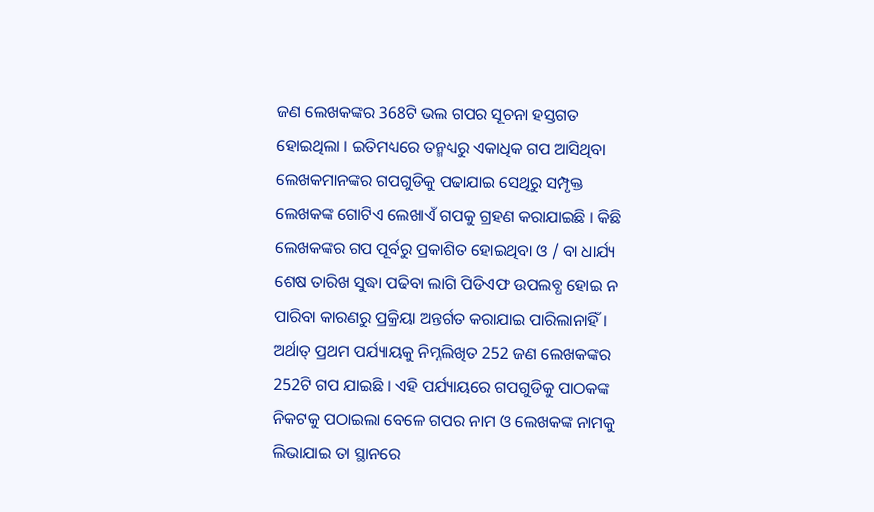ଜଣ ଲେଖକଙ୍କର 368ଟି ଭଲ ଗପର ସୂଚନା ହସ୍ତଗତ ହୋଇଥିଲା । ଇତିମଧ୍ୟରେ ତନ୍ମଧ୍ୟରୁ ଏକାଧିକ ଗପ ଆସିଥିବା ଲେଖକମାନଙ୍କର ଗପଗୁଡିକୁ ପଢାଯାଇ ସେଥିରୁ ସମ୍ପୃକ୍ତ ଲେଖକଙ୍କ ଗୋଟିଏ ଲେଖାଏଁ ଗପକୁ ଗ୍ରହଣ କରାଯାଇଛି । କିଛି ଲେଖକଙ୍କର ଗପ ପୂର୍ବରୁ ପ୍ରକାଶିତ ହୋଇଥିବା ଓ / ବା ଧାର୍ଯ୍ୟ ଶେଷ ତାରିଖ ସୁଦ୍ଧା ପଢିବା ଲାଗି ପିଡିଏଫ ଉପଲବ୍ଧ ହୋଇ ନ ପାରିବା କାରଣରୁ ପ୍ରକ୍ରିୟା ଅନ୍ତର୍ଗତ କରାଯାଇ ପାରିଲାନାହିଁ । ଅର୍ଥାତ୍ ପ୍ରଥମ ପର୍ଯ୍ୟାୟକୁ ନିମ୍ନଲିଖିତ 252 ଜଣ ଲେଖକଙ୍କର 252ଟି ଗପ ଯାଇଛି । ଏହି ପର୍ଯ୍ୟାୟରେ ଗପଗୁଡିକୁ ପାଠକଙ୍କ ନିକଟକୁ ପଠାଇଲା ବେଳେ ଗପର ନାମ ଓ ଲେଖକଙ୍କ ନାମକୁ ଲିଭାଯାଇ ତା ସ୍ଥାନରେ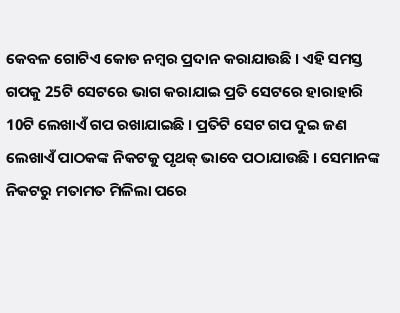କେବଳ ଗୋଟିଏ କୋଡ ନମ୍ୱର ପ୍ରଦାନ କରାଯାଉଛି । ଏହି ସମସ୍ତ ଗପକୁ 25ଟି ସେଟରେ ଭାଗ କରାଯାଇ ପ୍ରତି ସେଟରେ ହାରାହାରି 10ଟି ଲେଖାଏଁ ଗପ ରଖାଯାଇଛି । ପ୍ରତିଟି ସେଟ ଗପ ଦୁଇ ଜଣ ଲେଖାଏଁ ପାଠକଙ୍କ ନିକଟକୁ ପୃଥକ୍ ଭାବେ ପଠାଯାଉଛି । ସେମାନଙ୍କ ନିକଟରୁ ମତାମତ ମିଳିଲା ପରେ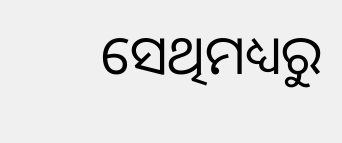ସେଥିମଧ୍ୟରୁ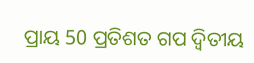ପ୍ରାୟ 50 ପ୍ରତିଶତ ଗପ ଦ୍ୱିତୀୟ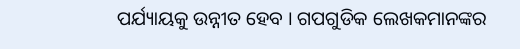ପର୍ଯ୍ୟାୟକୁ ଉନ୍ନୀତ ହେବ । ଗପଗୁଡିକ ଲେଖକମାନଙ୍କର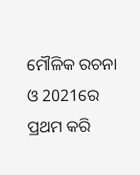ମୌଳିକ ରଚନା ଓ 2021ରେ ପ୍ରଥମ କରି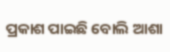ପ୍ରକାଶ ପାଇଛି ବୋଲି ଆଶା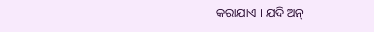କରାଯାଏ । ଯଦି ଅନ୍